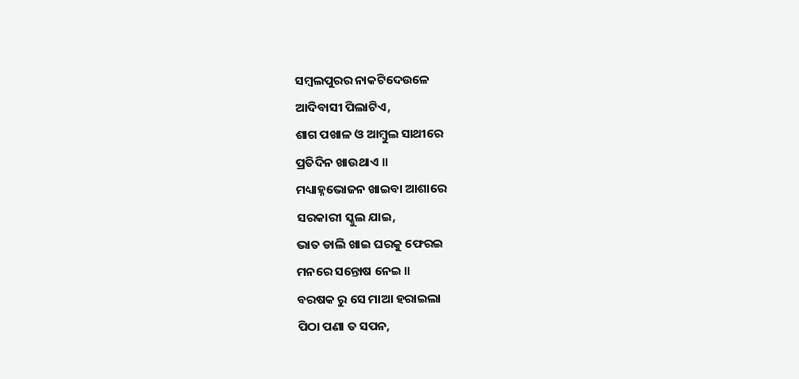ସମ୍ବଲପୁରର ନାକଟିଦେଉଳେ
ଆଦିବାସୀ ପିଲାଟିଏ,
ଶାଗ ପଖାଳ ଓ ଆମ୍ବୁଲ ସାଥୀରେ
ପ୍ରତିଦିନ ଖାଉଥାଏ ॥
ମଧ୍ୟାହ୍ନଭୋଜନ ଖାଇବା ଆଶାରେ
ସରକାରୀ ସ୍କୁଲ ଯାଇ,
ଭାତ ଡାଲି ଖାଇ ଘରକୁ ଫେରଇ
ମନରେ ସନ୍ତୋଷ ନେଇ ॥
ବରଷକ ରୁ ସେ ମାଆ ହରାଇଲା
ପିଠା ପଣା ତ ସପନ,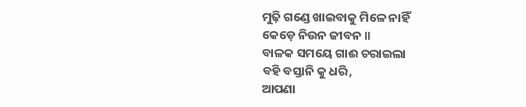ମୁଢ଼ି ଗଣ୍ଡେ ଖାଇବାକୁ ମିଳେ ନାହିଁ
କେଡ଼େ ନିଉନ ଜୀବନ ॥
ବାଳକ ସମୟେ ଗାଈ ଚରାଇଲା
ବହି ବସ୍ତାନି କୁ ଧରି,
ଆପଣା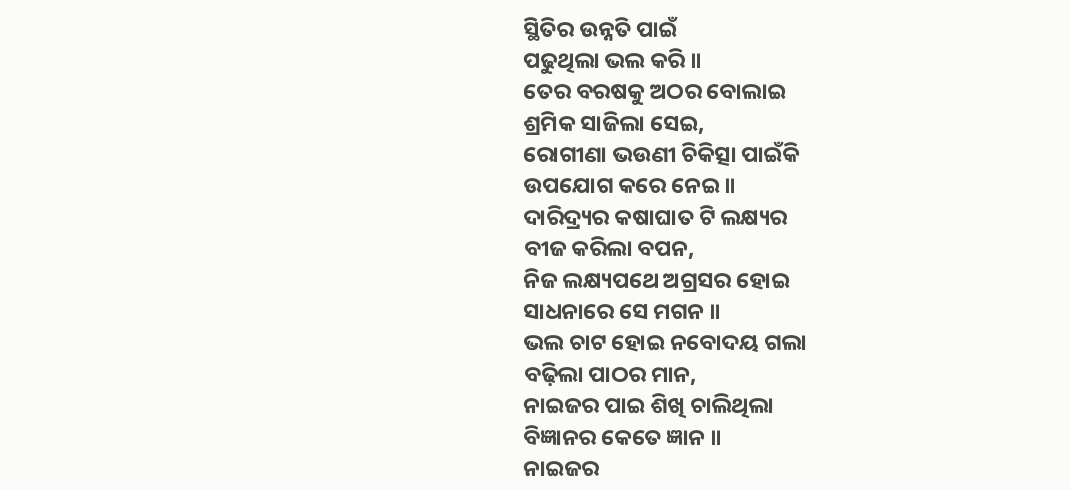ସ୍ଥିତିର ଉନ୍ନତି ପାଇଁ
ପଢୁଥିଲା ଭଲ କରି ॥
ତେର ବରଷକୁ ଅଠର ବୋଲାଇ
ଶ୍ରମିକ ସାଜିଲା ସେଇ,
ରୋଗୀଣା ଭଉଣୀ ଚିକିତ୍ସା ପାଇଁକି
ଉପଯୋଗ କରେ ନେଇ ॥
ଦାରିଦ୍ର୍ୟର କଷାଘାତ ଟି ଲକ୍ଷ୍ୟର
ବୀଜ କରିଲା ବପନ,
ନିଜ ଲକ୍ଷ୍ୟପଥେ ଅଗ୍ରସର ହୋଇ
ସାଧନାରେ ସେ ମଗନ ॥
ଭଲ ଚାଟ ହୋଇ ନବୋଦୟ ଗଲା
ବଢ଼ିଲା ପାଠର ମାନ,
ନାଇଜର ପାଇ ଶିଖି ଚାଲିଥିଲା
ବିଜ୍ଞାନର କେତେ ଜ୍ଞାନ ॥
ନାଇଜର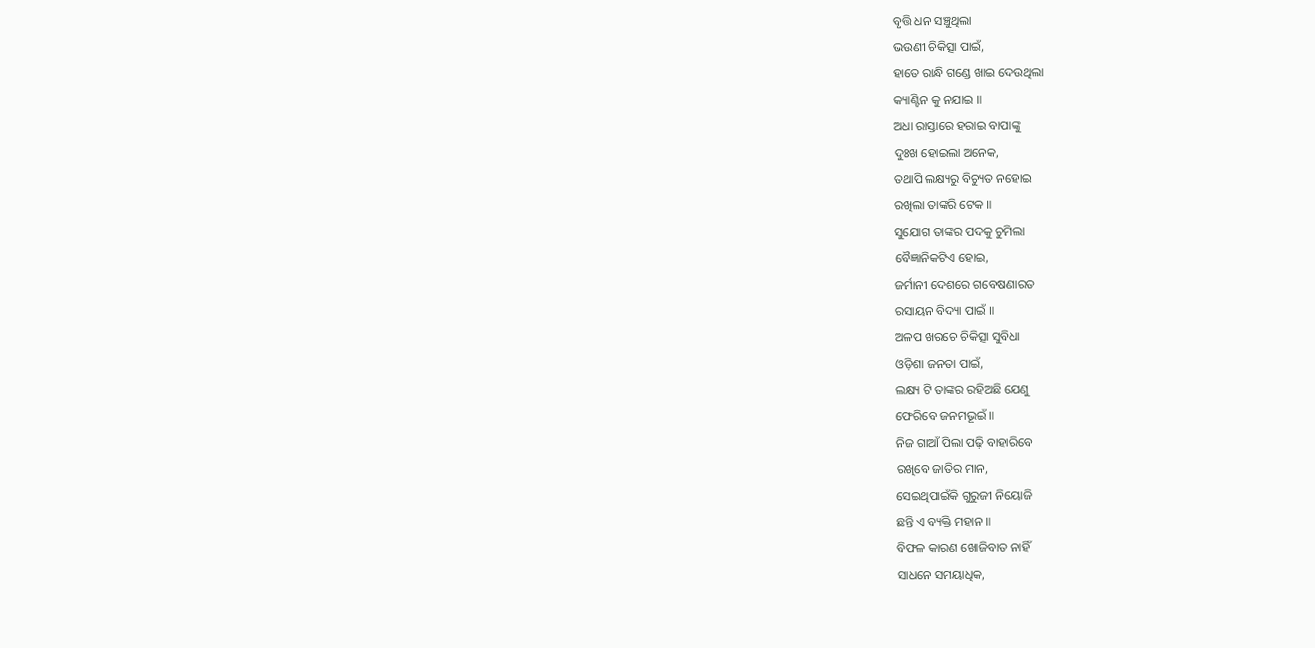ବୃତ୍ତି ଧନ ସଞ୍ଚୁଥିଲା
ଭଉଣୀ ଚିକିତ୍ସା ପାଇଁ,
ହାତେ ରାନ୍ଧି ଗଣ୍ଡେ ଖାଇ ଦେଉଥିଲା
କ୍ୟାଣ୍ଟିନ କୁ ନଯାଇ ॥
ଅଧା ରାସ୍ତାରେ ହରାଇ ବାପାଙ୍କୁ
ଦୁଃଖ ହୋଇଲା ଅନେକ,
ତଥାପି ଲକ୍ଷ୍ୟରୁ ବିଚ୍ୟୁତ ନହୋଇ
ରଖିଲା ତାଙ୍କରି ଟେକ ॥
ସୁଯୋଗ ତାଙ୍କର ପଦକୁ ଚୁମିଲା
ବୈଜ୍ଞାନିକଟିଏ ହୋଇ,
ଜର୍ମାନୀ ଦେଶରେ ଗବେଷଣାରତ
ରସାୟନ ବିଦ୍ୟା ପାଇଁ ॥
ଅଳପ ଖରଚେ ଚିକିତ୍ସା ସୁବିଧା
ଓଡ଼ିଶା ଜନତା ପାଇଁ,
ଲକ୍ଷ୍ୟ ଟି ତାଙ୍କର ରହିଅଛି ଯେଣୁ
ଫେରିବେ ଜନମଭୂଇଁ ॥
ନିଜ ଗାଆଁ ପିଲା ପଢ଼ି ବାହାରିବେ
ରଖିବେ ଜାତିର ମାନ,
ସେଇଥିପାଇଁକି ଗୁରୁଜୀ ନିୟୋଜି
ଛନ୍ତି ଏ ବ୍ୟକ୍ତି ମହାନ ॥
ବିଫଳ କାରଣ ଖୋଜିବାତ ନାହିଁ
ସାଧନେ ସମୟାଧିକ,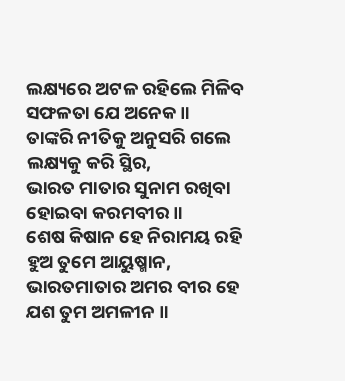ଲକ୍ଷ୍ୟରେ ଅଟଳ ରହିଲେ ମିଳିବ
ସଫଳତା ଯେ ଅନେକ ॥
ତାଙ୍କରି ନୀତିକୁ ଅନୁସରି ଗଲେ
ଲକ୍ଷ୍ୟକୁ କରି ସ୍ଥିର,
ଭାରତ ମାତାର ସୁନାମ ରଖିବା
ହୋଇବା କରମବୀର ॥
ଶେଷ କିଷାନ ହେ ନିରାମୟ ରହି
ହୁଅ ତୁମେ ଆୟୁଷ୍ମାନ,
ଭାରତମାତାର ଅମର ବୀର ହେ
ଯଶ ତୁମ ଅମଳୀନ ॥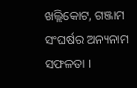ଖଲ୍ଲିକୋଟ, ଗଞ୍ଜାମ
ସଂଘର୍ଷର ଅନ୍ୟନାମ ସଫଳତା ।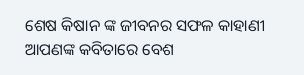ଶେଷ କିଷାନ ଙ୍କ ଜୀବନର ସଫଳ କାହାଣୀ ଆପଣଙ୍କ କବିତାରେ ବେଶ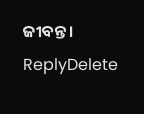ଜୀବନ୍ତ ।
ReplyDelete